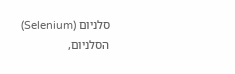סלניום (Selenium)
הסלניום,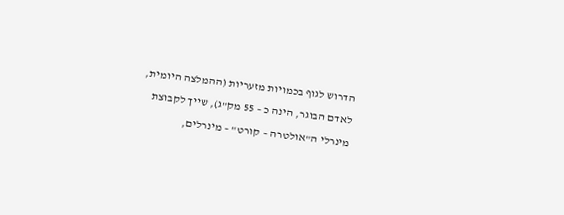הדרוש לגוף בכמויות מזעריות (ההמלצה היומית, לאדם הבוגר, הינה כ – 55 מק"ג), שייך לקבוצת מינרלי ה"אולטרה – קורט" – מינרלים,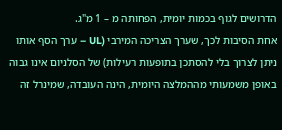הדרושים לגוף בכמות יומית, הפחותה מ – 1 מ"ג.
אחת הסיבות לכך, שערך הצריכה המירבי (UL – ערך הסף אותו ניתן לצרוך בלי להסתכן בתופעות רעילות) של הסלניום אינו גבוה באופן משמעותי מההמלצה היומית, הינה העובדה, שמינרל זה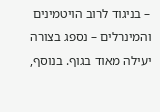– בניגוד לרוב הויטמינים והמינרלים – נספג בצורה יעילה מאוד בגוף. בנוסף,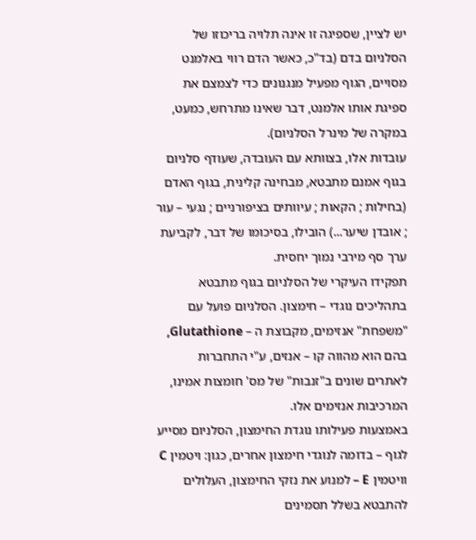יש לציין, שספיגה זו אינה תלויה בריכוזו של הסלניום בדם (בד"כ, כאשר הדם רווי באלמנט מסויים, הגוף מפעיל מנגנונים כדי לצמצם את ספיגת אותו אלמנט, דבר שאינו מתרחש, כמעט, במקרה של מינרל הסלניום).
עובדות אלו, בצוותא עם העובדה, שעודף סלניום בגוף אמנם מתבטא, מבחינה קלינית, בגוף האדם (בחילות ; הקאות ; עיוותים בציפורניים ; נגעי – עור ; אובדן שיער...) הובילו, בסיכומו של דבר, לקביעת ערך סף מירבי נמוך יחסית.
תפקידו העיקרי של הסלניום בגוף מתבטא בתהליכים נוגדי – חימצון. הסלניום פועל עם "משפחת" אנזימים, מקבוצת ה – Glutathione, בהם הוא מהווה קו – אנזים, ע"י התחברות לאתרים שונים ב"זנבות" של מס' חומצות אמינו, המרכיבות אנזימים אלו.
באמצעות פעילותו נוגדת החימצון, הסלניום מסייע לגוף – בדומה לנוגדי חימצון אחרים, כגון: ויטמין C וויטמין E – למנוע את נזקי החימצון, העלולים להתבטא בשלל תסמינים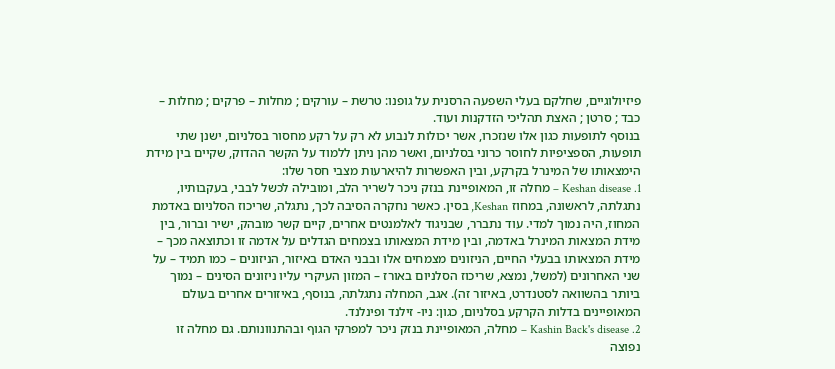פיזיולוגיים, שחלקם בעלי השפעה הרסנית על גופנו: טרשת – עורקים ; מחלות – פרקים ; מחלות – כבד ; סרטן ; האצת תהליכי הזדקנות ועוד.
בנוסף לתופעות כגון אלו שנזכרו, אשר יכולות לנבוע לא רק על רקע מחסור בסלניום, ישנן שתי תופעות, הספציפיות לחוסר כרוני בסלניום, ואשר מהן ניתן ללמוד על הקשר ההדוק, שקיים בין מידת הימצאותו של המינרל בקרקע, ובין האפשרות להיארעות מצבי חסר שלו:
1. Keshan disease – מחלה זו, המאופיינת בנזק ניכר לשריר הלב, ומובילה לכשל לבבי, בעקבותיו, נתגלתה, לראשונה, במחוז Keshan, בסין. כאשר נחקרה הסיבה לכך, נתגלה, שריכוז הסלניום באדמת המחוז, היה נמוך למדי. עוד נתברר, שבניגוד לאלמנטים אחרים, קיים קשר מובהק, ישיר וברור, בין מידת המצאות המינרל באדמה, ובין מידת המצאותו בצמחים הגדלים על אדמה זו וכתוצאה מכך – מידת המצאותו בבעלי החיים, הניזונים מצמחים אלו ובבני האדם באיזור, הניזונים – כמו תמיד – על שני האחרונים (למשל, נמצא, שריכוז הסלניום באורז – המזון העיקרי עליו ניזונים הסינים – נמוך ביותר בהשוואה לסטנדרט, באיזור זה). אגב, המחלה נתגלתה, בנוסף, באיזורים אחרים בעולם המאופיינים בדלות הקרקע בסלניום, כגון: ניו- זילנד ופינלנד.
2. Kashin Back's disease – מחלה, המאופיינת בנזק ניכר למפרקי הגוף ובהתנוונותם. גם מחלה זו נפוצה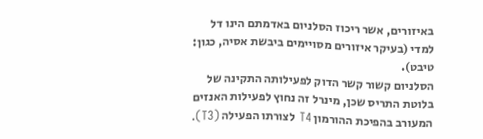באיזורים, אשר ריכוז הסלניום באדמתם הינו דל למדי (בעיקר איזורים מסויימים ביבשת אסיה, כגון: טיבט).
הסלניום קשור קשר הדוק לפעילותה התקינה של בלוטת התריס שכן, מינרל זה נחוץ לפעילות האנזים המעורב בהפיכת ההורמון T4 לצורתו הפעילה (T3).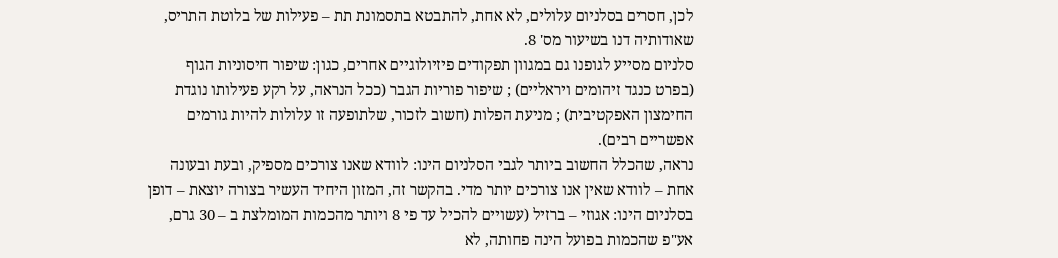לכן, חסרים בסלניום עלולים, לא אחת, להתבטא בתסמונת תת – פעילות של בלוטת התריס, שאודותיה דנו בשיעור מס' 8.
סלניום מסייע לגופנו גם במגוון תפקודים פיזיולוגיים אחרים, כגון: שיפור חיסוניות הגוף (בפרט כנגד זיהומים ויראליים) ; שיפור פוריות הגבר (ככל הנראה, על רקע פעילותו נוגדת החימצון האפקטיבית) ; מניעת הפלות (חשוב לזכור, שלתופעה זו עלולות להיות גורמים אפשריים רבים).
נראה, שהכלל החשוב ביותר לגבי הסלניום הינו: לוודא שאנו צורכים מספיק, ובעת ובעונה אחת – לוודא שאין אנו צורכים יותר מדי. בהקשר זה, המזון היחיד העשיר בצורה יוצאת – דופן בסלניום הינו: אגוזי – ברזיל (עשויים להכיל עד פי 8 ויותר מהכמות המומלצת ב – 30 גרם, אע"פ שהכמות בפועל הינה פחותה, לא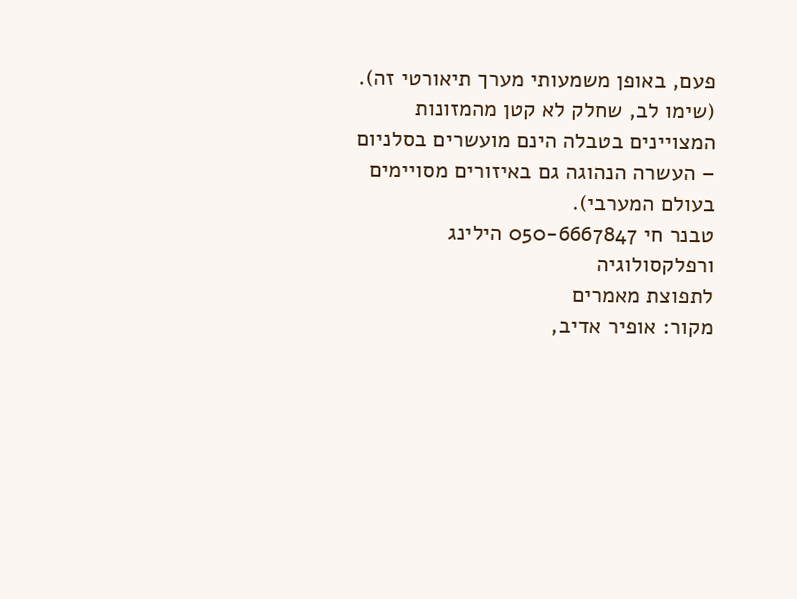פעם, באופן משמעותי מערך תיאורטי זה).
(שימו לב, שחלק לא קטן מהמזונות המצויינים בטבלה הינם מועשרים בסלניום – העשרה הנהוגה גם באיזורים מסויימים בעולם המערבי).
טבנר חי 050-6667847 הילינג ורפלקסולוגיה
לתפוצת מאמרים
מקור: אופיר אדיב,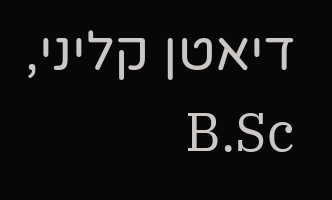דיאטן קליני, B.Sc